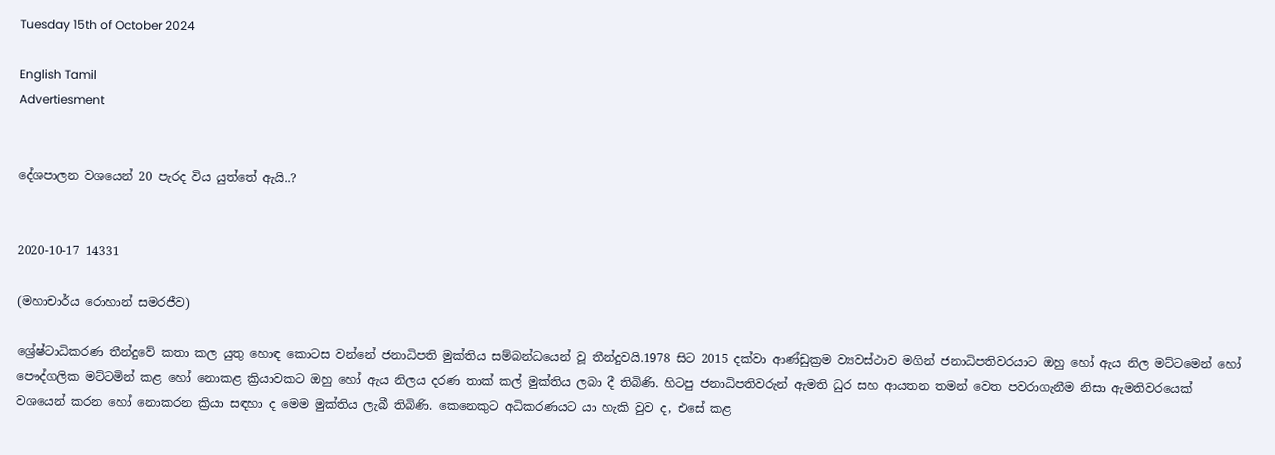Tuesday 15th of October 2024

English Tamil
Advertiesment


දේශපාලන වශයෙන් 20 පැරද විය යුත්තේ ඇයි..?


2020-10-17 14331

(මහාචාර්ය රොහාන් සමරජීව)

ශ්‍රේෂ්ටාධිකරණ තීන්දුවේ කතා කල යුතු හොඳ කොටස වන්නේ ජනාධිපති මුක්තිය සම්බන්ධයෙන් වූ තීන්දුවයි.1978 සිට 2015 දක්වා ආණ්ඩුක්‍රම ව්‍යවස්ථාව මගින් ජනාධිපතිවරයාට ඔහු හෝ ඇය නිල මට්ටමෙන් හෝ පෞද්ගලික මට්ටමින් කළ හෝ නොකළ ක්‍රියාවකට ඔහු හෝ ඇය නිලය දරණ තාක් කල් මුක්තිය ලබා දී තිබිණි. හිටපු ජනාධිපතිවරුන් ඇමති ධුර සහ ආයතන තමන් වෙත පවරාගැනීම නිසා ඇමතිවරයෙක් වශයෙන් කරන හෝ නොකරන ක්‍රියා සඳහා ද මෙම මුක්තිය ලැබී තිබිණි. කෙනෙකුට අධිකරණයට යා හැකි වුව ද, එසේ කළ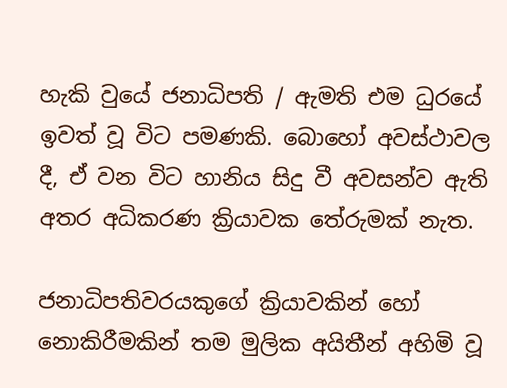හැකි වුයේ ජනාධිපති / ඇමති එම ධුරයේ ඉවත් වූ විට පමණකි. බොහෝ අවස්ථාවල දී, ඒ වන විට හානිය සිදු වී අවසන්ව ඇති අතර අධිකරණ ක්‍රියාවක තේරුමක් නැත.

ජනාධිපතිවරයකුගේ ක්‍රියාවකින් හෝ නොකිරීමකින් තම මුලික අයිතීන් අහිමි වූ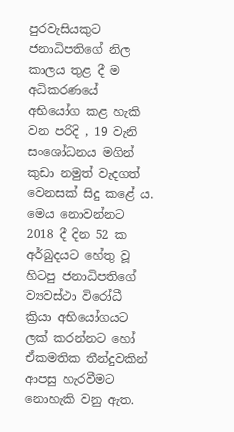පුරවැසියකුට ජනාධිපතිගේ නිල කාලය තුළ දී ම අධිකරණයේ අභියෝග කළ හැකි වන පරිදි , 19 වැනි සංශෝධනය මගින් කුඩා නමුත් වැදගත් වෙනසක් සිදු කළේ ය. මෙය නොවන්නට 2018 දී දින 52 ක අර්බුදයට හේතු වූ හිටපු ජනාධිපතිගේ ව්‍යවස්ථා විරෝධී ක්‍රියා අභියෝගයට ලක් කරන්නට හෝ ඒකමතික තීන්දුවකින් ආපසු හැරවීමට නොහැකි වනු ඇත.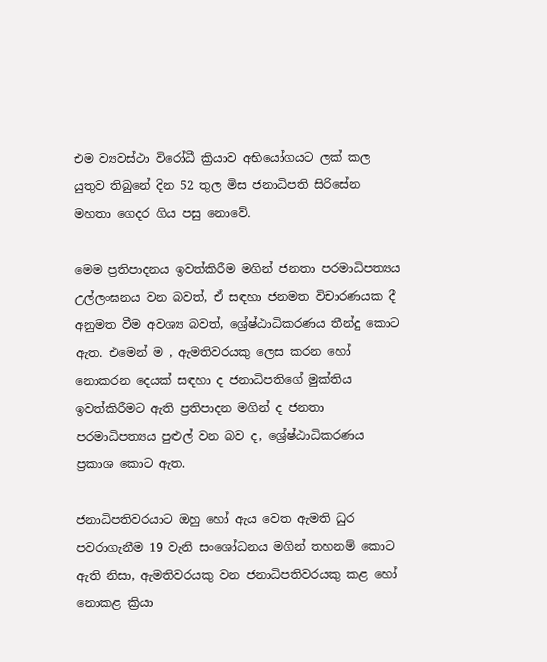එම ව්‍යවස්ථා විරෝධී ක්‍රියාව අභියෝගයට ලක් කල යුතුව තිබුනේ දින 52 තුල මිස ජනාධිපති සිරිසේන මහතා ගෙදර ගිය පසු නොවේ.

මෙම ප්‍රතිපාදනය ඉවත්කිරීම මගින් ජනතා පරමාධිපත්‍යය උල්ලංඝනය වන බවත්, ඒ සඳහා ජනමත විචාරණයක දී අනුමත වීම අවශ්‍ය බවත්, ශ්‍රේෂ්ඨාධිකරණය තීන්දු කොට ඇත. එමෙන් ම , ඇමතිවරයකු ලෙස කරන හෝ නොකරන දෙයක් සඳහා ද ජනාධිපතිගේ මුක්තිය ඉවත්කිරීමට ඇති ප්‍රතිපාදන මගින් ද ජනතා පරමාධිපත්‍යය පුළුල් වන බව ද, ශ්‍රේෂ්ඨාධිකරණය ප්‍රකාශ කොට ඇත.

ජනාධිපතිවරයාට ඔහු හෝ ඇය වෙත ඇමති ධුර පවරාගැනීම 19 වැනි සංශෝධනය මගින් තහනම් කොට ඇති නිසා, ඇමතිවරයකු වන ජනාධිපතිවරයකු කළ හෝ නොකළ ක්‍රියා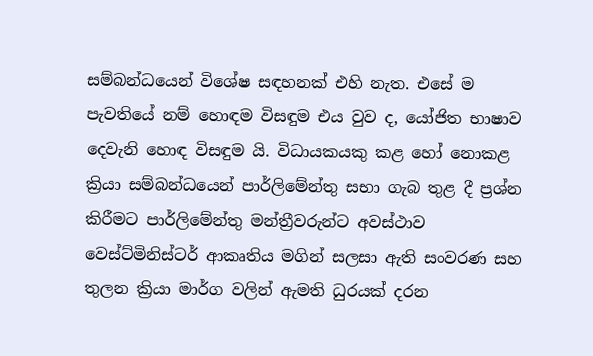සම්බන්ධයෙන් විශේෂ සඳහනක් එහි නැත. එසේ ම පැවතියේ නම් හොඳම විසඳුම එය වුව ද, යෝජිත භාෂාව දෙවැනි හොඳ විසඳුම යි. විධායකයකු කළ හෝ නොකළ ක්‍රියා සම්බන්ධයෙන් පාර්ලිමේන්තු සභා ගැබ තුළ දී ප්‍රශ්න කිරීමට පාර්ලිමේන්තු මන්ත්‍රීවරුන්ට අවස්ථාව වෙස්ට්මිනිස්ටර් ආකෘතිය මගින් සලසා ඇති සංවරණ සහ තුලන ක්‍රියා මාර්ග වලින් ඇමති ධුරයක් දරන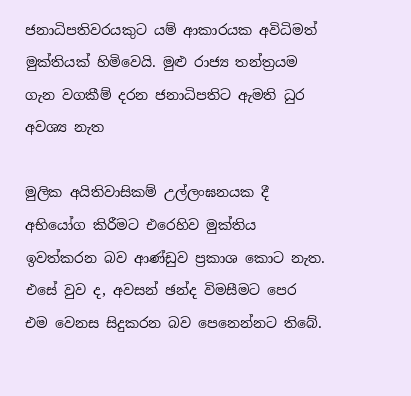ජනාධිපතිවරයකුට යම් ආකාරයක අවිධිමත් මුක්තියක් හිමිවෙයි. මුළු රාජ්‍ය තන්ත්‍රයම ගැන වගකීම් දරන ජනාධිපතිට ඇමති ධුර අවශ්‍ය නැත

මුලික අයිතිවාසිකම් උල්ලංඝනයක දී අභියෝග කිරීමට එරෙහිව මුක්තිය ඉවත්කරන බව ආණ්ඩුව ප්‍රකාශ කොට නැත. එසේ වුව ද, අවසන් ඡන්ද විමසීමට පෙර එම වෙනස සිදුකරන බව පෙනෙන්නට තිබේ.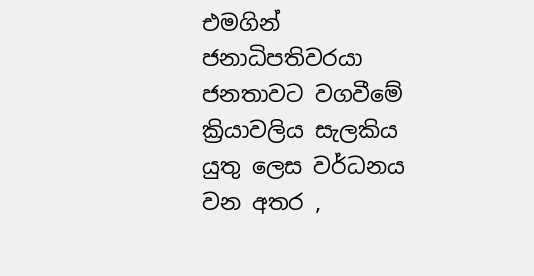එමගින් ජනාධිපතිවරයා ජනතාවට වගවීමේ ක්‍රියාවලිය සැලකිය යුතු ලෙස වර්ධනය වන අතර ,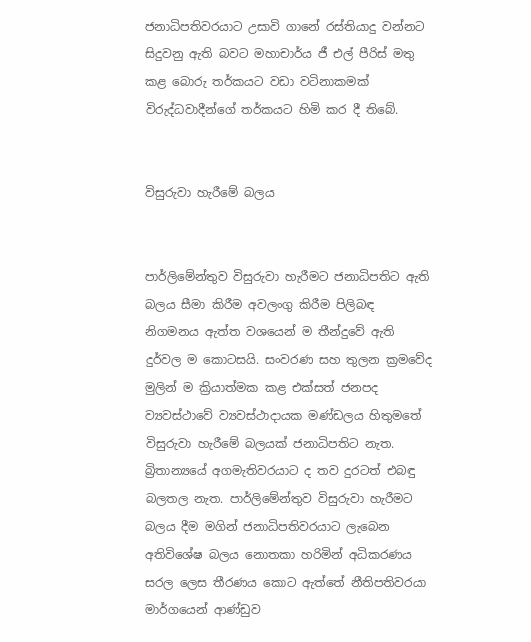ජනාධිපතිවරයාට උසාවි ගානේ රස්තියාදු වන්නට සිදුවනු ඇති බවට මහාචාර්ය ජී එල් පීරිස් මතු කළ බොරු තර්කයට වඩා වටිනාකමක් විරුද්ධවාදීන්ගේ තර්කයට හිමි කර දී තිබේ.


විසුරුවා හැරීමේ බලය


පාර්ලිමේන්තුව විසුරුවා හැරීමට ජනාධිපතිට ඇති බලය සීමා කිරීම අවලංගු කිරීම පිලිබඳ නිගමනය ඇත්ත වශයෙන් ම තීන්දුවේ ඇති දුර්වල ම කොටසයි. සංවරණ සහ තුලන ක්‍රමවේද මුලින් ම ක්‍රියාත්මක කළ එක්සත් ජනපද ව්‍යවස්ථාවේ ව්‍යවස්ථාදායක මණ්ඩලය හිතුමතේ විසුරුවා හැරීමේ බලයක් ජනාධිපතිට නැත. බ්‍රිතාන්‍යයේ අගමැතිවරයාට ද තව දුරටත් එබඳු බලතල නැත. පාර්ලිමේන්තුව විසුරුවා හැරීමට බලය දීම මගින් ජනාධිපතිවරයාට ලැබෙන අතිවිශේෂ බලය නොතකා හරිමින් අධිකරණය සරල ලෙස තීරණය කොට ඇත්තේ නීතිපතිවරයා මාර්ගයෙන් ආණ්ඩුව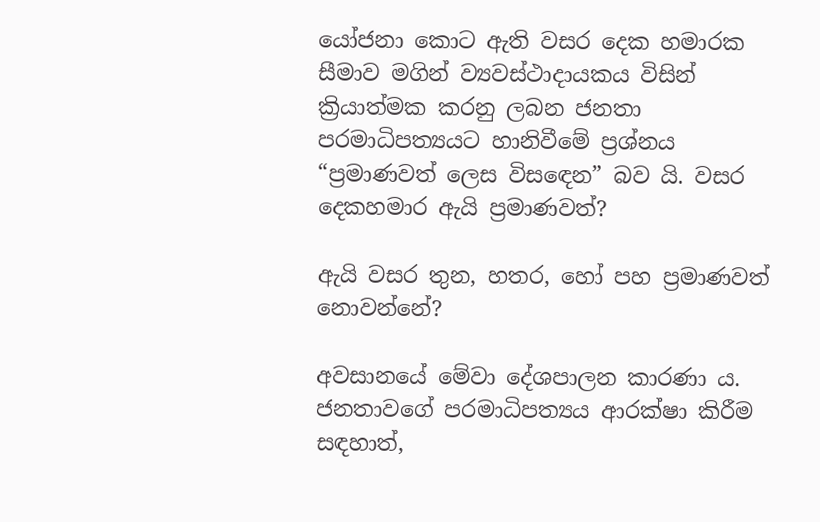යෝජනා කොට ඇති වසර දෙක හමාරක සීමාව මගින් ව්‍යවස්ථාදායකය විසින් ක්‍රියාත්මක කරනු ලබන ජනතා පරමාධිපත්‍යයට හානිවීමේ ප්‍රශ්නය “ප්‍රමාණවත් ලෙස විසඳෙන” බව යි. වසර දෙකහමාර ඇයි ප්‍රමාණවත්?

ඇයි වසර තුන, හතර, හෝ පහ ප්‍රමාණවත් නොවන්නේ?

අවසානයේ මේවා දේශපාලන කාරණා ය. ජනතාවගේ පරමාධිපත්‍යය ආරක්ෂා කිරීම සඳහාත්,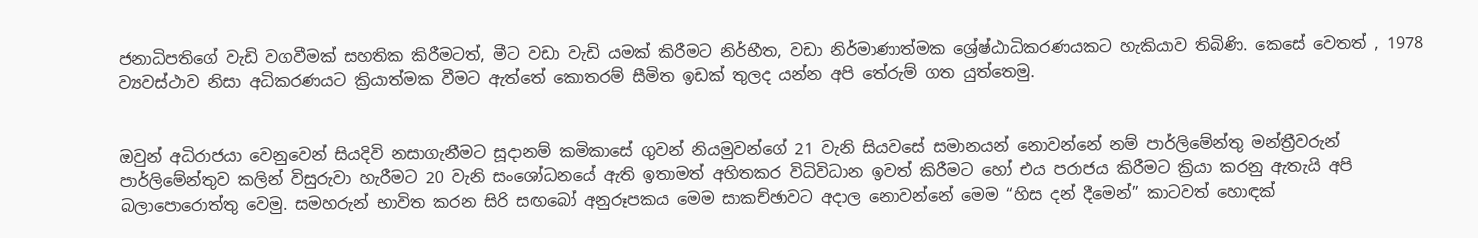ජනාධිපතිගේ වැඩි වගවීමක් සහතික කිරීමටත්, මීට වඩා වැඩි යමක් කිරීමට නිර්භීත, වඩා නිර්මාණාත්මක ශ්‍රේෂ්ඨාධිකරණයකට හැකියාව තිබිණි. කෙසේ වෙතත් , 1978 ව්‍යවස්ථාව නිසා අධිකරණයට ක්‍රියාත්මක වීමට ඇත්තේ කොතරම් සීමිත ඉඩක් තුලද යන්න අපි තේරුම් ගත යුත්තෙමු.


ඔවුන් අධිරාජයා වෙනුවෙන් සියදිවි නසාගැනීමට සූදානම් කමිකාසේ ගුවන් නියමුවන්ගේ 21 වැනි සියවසේ සමානයන් නොවන්නේ නම් පාර්ලිමේන්තු මන්ත්‍රීවරුන් පාර්ලිමේන්තුව කලින් විසුරුවා හැරීමට 20 වැනි සංශෝධනයේ ඇති ඉතාමත් අහිතකර විධිවිධාන ඉවත් කිරීමට හෝ එය පරාජය කිරීමට ක්‍රියා කරනු ඇතැයි අපි බලාපොරොත්තු වෙමු. සමහරුන් භාවිත කරන සිරි සඟබෝ අනුරූපකය මෙම සාකච්ඡාවට අදාල නොවන්නේ මෙම “හිස දන් දීමෙන්” කාටවත් හොඳක්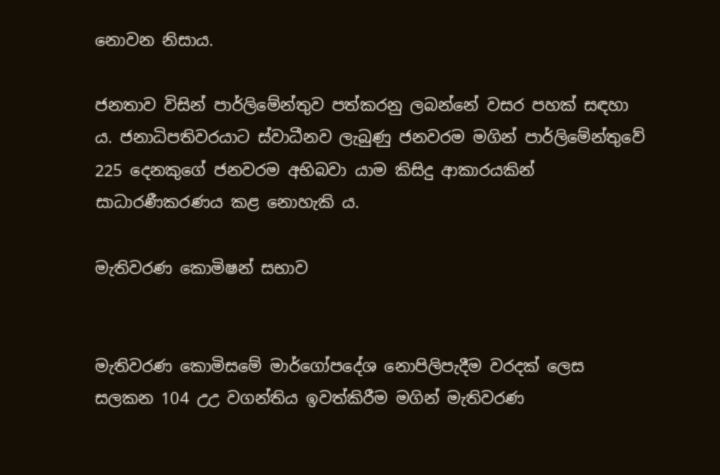නොවන නිසාය.

ජනතාව විසින් පාර්ලිමේන්තුව පත්කරනු ලබන්නේ වසර පහක් සඳහා ය. ජනාධිපතිවරයාට ස්වාධීනව ලැබුණු ජනවරම මගින් පාර්ලිමේන්තුවේ 225 දෙනකුගේ ජනවරම අභිබවා යාම කිසිදු ආකාරයකින් සාධාරණීකරණය කළ නොහැකි ය.

මැතිවරණ කොමිෂන් සභාව


මැතිවරණ කොමිසමේ මාර්ගෝපදේශ නොපිලිපැදීම වරදක් ලෙස සලකන 104 උඋ වගන්තිය ඉවත්කිරීම මගින් මැතිවරණ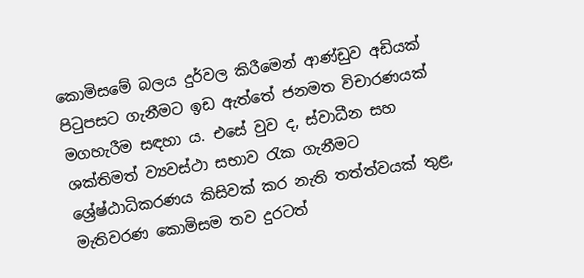කොමිසමේ බලය දුර්වල කිරීමෙන් ආණ්ඩුව අඩියක් පිටුපසට ගැනීමට ඉඩ ඇත්තේ ජනමත විචාරණයක් මගහැරීම සඳහා ය. එසේ වුව ද, ස්වාධීන සහ ශක්තිමත් ව්‍යවස්ථා සභාව රැක ගැනීමට ශ්‍රේෂ්ඨාධිකරණය කිසිවක් කර නැති තත්ත්වයක් තුළ, මැතිවරණ කොමිසම තව දුරටත්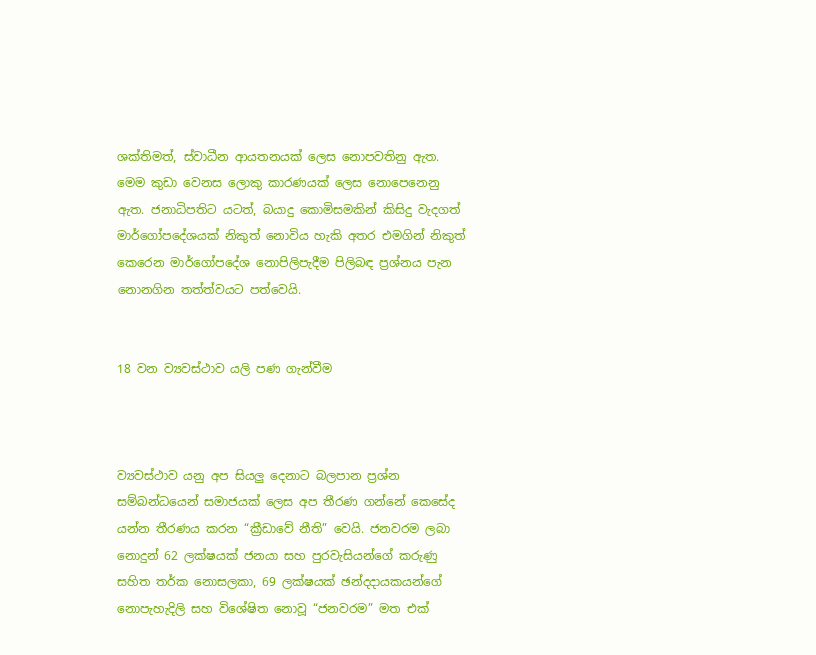ශක්තිමත්, ස්වාධීන ආයතනයක් ලෙස නොපවතිනු ඇත. මෙම කුඩා වෙනස ලොකු කාරණයක් ලෙස නොපෙනෙනු ඇත. ජනාධිපතිට යටත්, බයාදු කොමිසමකින් කිසිදු වැදගත් මාර්ගෝපදේශයක් නිකුත් නොවිය හැකි අතර එමගින් නිකුත් කෙරෙන මාර්ගෝපදේශ නොපිලිපැදීම පිලිබඳ ප්‍රශ්නය පැන නොනගින තත්ත්වයට පත්වෙයි.


18 වන ව්‍යවස්ථාව යලි පණ ගැන්වීම



ව්‍යවස්ථාව යනු අප සියලු දෙනාට බලපාන ප්‍රශ්න සම්බන්ධයෙන් සමාජයක් ලෙස අප තීරණ ගන්නේ කෙසේද යන්න තීරණය කරන “ක්‍රීඩාවේ නීති” වෙයි. ජනවරම ලබා නොදුන් 62 ලක්ෂයක් ජනයා සහ පුරවැසියන්ගේ කරුණු සහිත තර්ක නොසලකා, 69 ලක්ෂයක් ඡන්දදායකයන්ගේ නොපැහැදිලි සහ විශේෂිත නොවූ “ජනවරම” මත එක්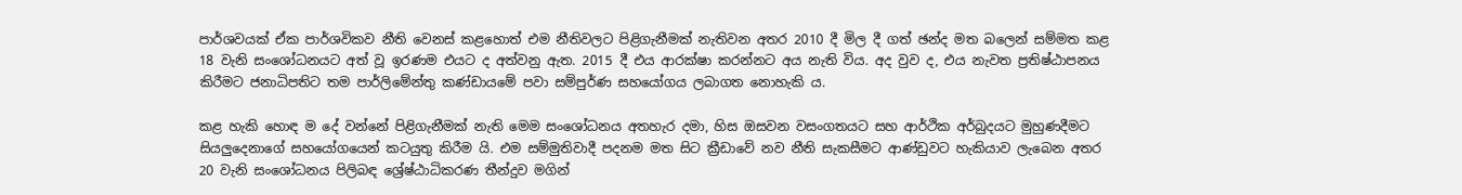පාර්ශවයක් ඒක පාර්ශවිකව නීති වෙනස් කළහොත් එම නීතිවලට පිළිගැනීමක් නැතිවන අතර 2010 දී මිල දී ගත් ඡන්ද මත බලෙන් සම්මත කළ 18 වැනි සංශෝධනයට අත් වූ ඉරණම එයට ද අත්වනු ඇත. 2015 දී එය ආරක්ෂා කරන්නට අය නැති විය. අද වුව ද, එය නැවත ප්‍රතිෂ්ඨාපනය කිරීමට ජනාධිපතිට තම පාර්ලිමේන්තු කණ්ඩායමේ පවා සම්පුර්ණ සහයෝගය ලබාගත නොහැකි ය.

කළ හැකි හොඳ ම දේ වන්නේ පිළිගැනීමක් නැති මෙම සංශෝධනය අතහැර දමා, හිස ඔසවන වසංගතයට සහ ආර්ථික අර්බුදයට මුහුණදීමට සියලුදෙනාගේ සහයෝගයෙන් කටයුතු කිරීම යි. එම සම්මුතිවාදී පදනම මත සිට ක්‍රීඩාවේ නව නීති සැකසීමට ආණ්ඩුවට හැකියාව ලැබෙන අතර 20 වැනි සංශෝධනය පිලිබඳ ශ්‍රේෂ්ඨාධිකරණ තීන්දුව මගින්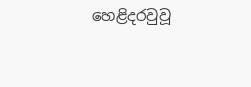හෙළිදරවුවූ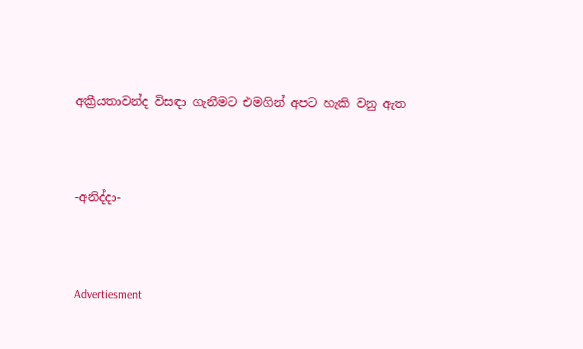අක්‍රීයතාවන්ද විසඳා ගැනීමට එමගින් අපට හැකි වනු ඇත



-අනිද්දා-



Advertiesment